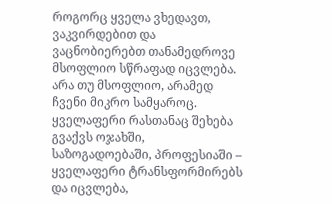როგორც ყველა ვხედავთ, ვაკვირდებით და ვაცნობიერებთ თანამედროვე მსოფლიო სწრაფად იცვლება. არა თუ მსოფლიო, არამედ ჩვენი მიკრო სამყაროც. ყველაფერი რასთანაც შეხება გვაქვს ოჯახში, საზოგადოებაში, პროფესიაში – ყველაფერი ტრანსფორმირებს და იცვლება,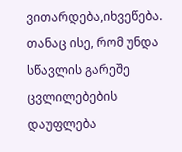ვითარდება,იხვეწება. თანაც ისე, რომ უნდა სწავლის გარეშე ცვლილებების დაუფლება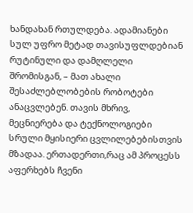ხანდახან რთულდება. ადამიანები სულ უფრო მეტად თავისუფლდებიან რუტინული და დამღლელი შრომისგან, – მათ ახალი შესაძლებლობების რობოტები ანაცვლებენ. თავის მხრივ, მეცნიერება და ტექნოლოგიები სრული მყისიერი ცვლილებებისთვის მზადაა. ერთადერთი,რაც ამ პროცესს აფერხებს ჩვენი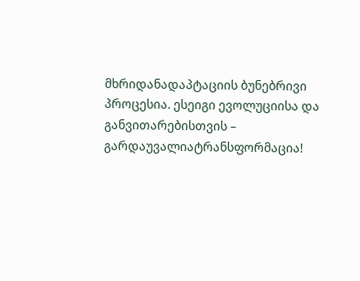მხრიდანადაპტაციის ბუნებრივი პროცესია. ესეიგი ევოლუციისა და განვითარებისთვის – გარდაუვალიატრანსფორმაცია!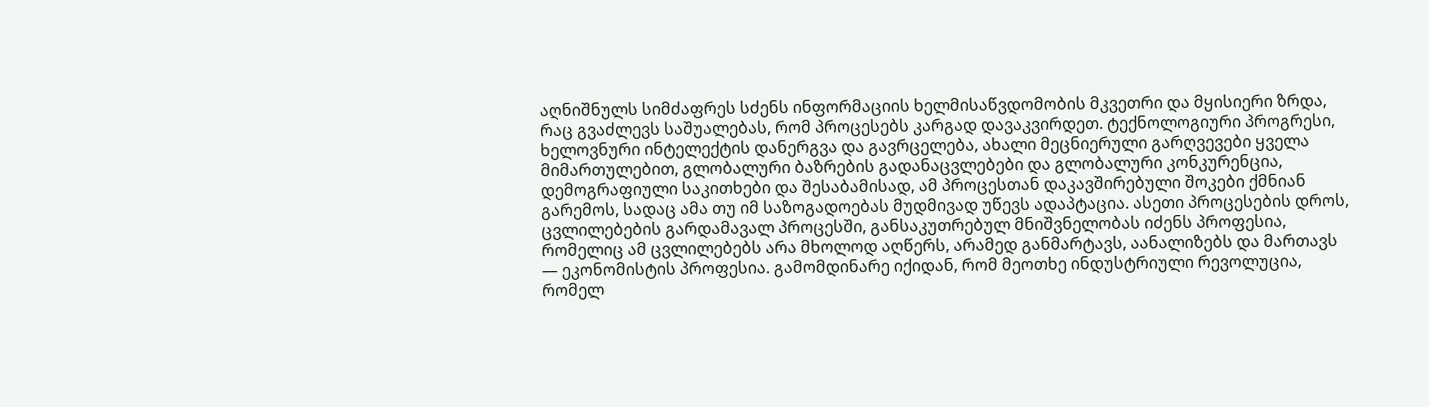აღნიშნულს სიმძაფრეს სძენს ინფორმაციის ხელმისაწვდომობის მკვეთრი და მყისიერი ზრდა, რაც გვაძლევს საშუალებას, რომ პროცესებს კარგად დავაკვირდეთ. ტექნოლოგიური პროგრესი, ხელოვნური ინტელექტის დანერგვა და გავრცელება, ახალი მეცნიერული გარღვევები ყველა მიმართულებით, გლობალური ბაზრების გადანაცვლებები და გლობალური კონკურენცია, დემოგრაფიული საკითხები და შესაბამისად, ამ პროცესთან დაკავშირებული შოკები ქმნიან გარემოს, სადაც ამა თუ იმ საზოგადოებას მუდმივად უწევს ადაპტაცია. ასეთი პროცესების დროს, ცვლილებების გარდამავალ პროცესში, განსაკუთრებულ მნიშვნელობას იძენს პროფესია, რომელიც ამ ცვლილებებს არა მხოლოდ აღწერს, არამედ განმარტავს, აანალიზებს და მართავს — ეკონომისტის პროფესია. გამომდინარე იქიდან, რომ მეოთხე ინდუსტრიული რევოლუცია, რომელ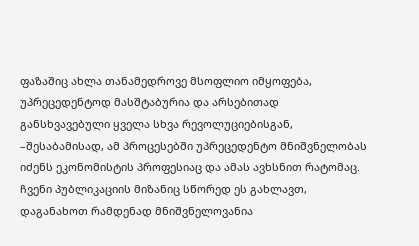ფაზაშიც ახლა თანამედროვე მსოფლიო იმყოფება, უპრეცედენტოდ მასშტაბურია და არსებითად განსხვავებული ყველა სხვა რევოლუციებისგან, –შესაბამისად, ამ პროცესებში უპრეცედენტო მნიშვნელობას იძენს ეკონომისტის პროფესიაც და ამას ავხსნით რატომაც. ჩვენი პუბლიკაციის მიზანიც სწორედ ეს გახლავთ, დაგანახოთ რამდენად მნიშვნელოვანია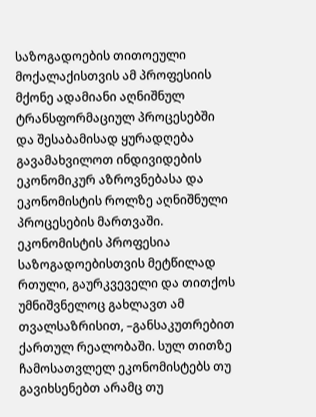საზოგადოების თითოეული მოქალაქისთვის ამ პროფესიის მქონე ადამიანი აღნიშნულ ტრანსფორმაციულ პროცესებში და შესაბამისად ყურადღება გავამახვილოთ ინდივიდების ეკონომიკურ აზროვნებასა და ეკონომისტის როლზე აღნიშნული პროცესების მართვაში.
ეკონომისტის პროფესია საზოგადოებისთვის მეტწილად რთული, გაურკვეველი და თითქოს უმნიშვნელოც გახლავთ ამ თვალსაზრისით, –განსაკუთრებით ქართულ რეალობაში. სულ თითზე ჩამოსათვლელ ეკონომისტებს თუ გავიხსენებთ არამც თუ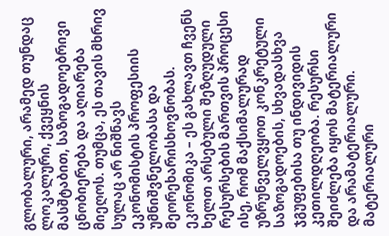გლობალური, არამედ თუნდაც ლოკალური, ქვეყნის მასშტაბით, საზოგადოებრივი ცნობიერება და აღიარება მიეღოს. თუმცა, ეს თავის მხრივ სულაც არ ნიშნავს ეკონომისტის პროფესიის უმნიშვნელობასა და მეორეხარისხოვნობას.
ეკონომიკა – ეს გახლავთ ჩვენს ხელთ არსებული შეზღუდული რესურსების მართვის პროცესი ისე, რომ მაქსიმალურად უზრუნველვყოთ კონკრეტული საზოგადოების, სხვადასხვა ჯგუფებისა თუ ინდივიდის კეთილდღეობა. რესურსი შეიძლება იყოს მატერიალური და არამატერიალური. მატერიალური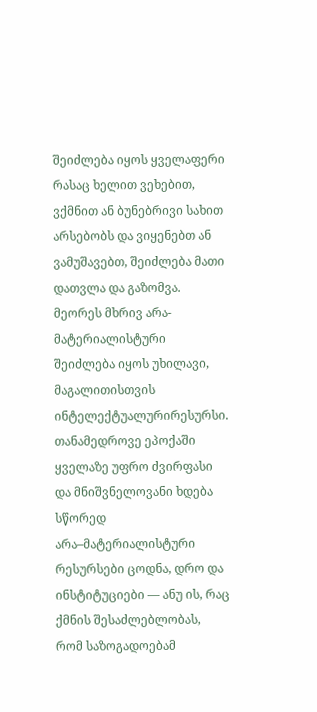შეიძლება იყოს ყველაფერი რასაც ხელით ვეხებით, ვქმნით ან ბუნებრივი სახით არსებობს და ვიყენებთ ან ვამუშავებთ, შეიძლება მათი დათვლა და გაზომვა. მეორეს მხრივ არა-მატერიალისტური შეიძლება იყოს უხილავი, მაგალითისთვის ინტელექტუალურირესურსი. თანამედროვე ეპოქაში ყველაზე უფრო ძვირფასი და მნიშვნელოვანი ხდება სწორედ არა–მატერიალისტური რესურსები ცოდნა, დრო და ინსტიტუციები — ანუ ის, რაც ქმნის შესაძლებლობას, რომ საზოგადოებამ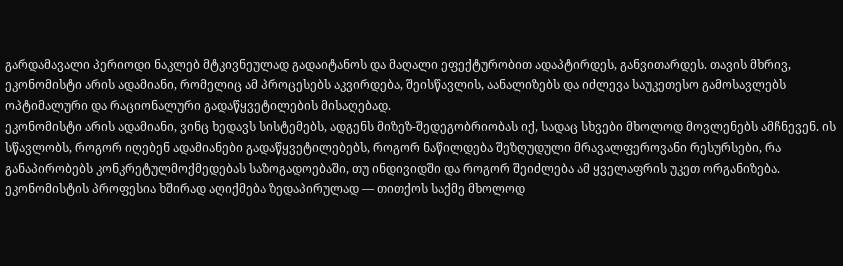გარდამავალი პერიოდი ნაკლებ მტკივნეულად გადაიტანოს და მაღალი ეფექტურობით ადაპტირდეს, განვითარდეს. თავის მხრივ, ეკონომისტი არის ადამიანი, რომელიც ამ პროცესებს აკვირდება, შეისწავლის, აანალიზებს და იძლევა საუკეთესო გამოსავლებს ოპტიმალური და რაციონალური გადაწყვეტილების მისაღებად.
ეკონომისტი არის ადამიანი, ვინც ხედავს სისტემებს, ადგენს მიზეზ-შედეგობრიობას იქ, სადაც სხვები მხოლოდ მოვლენებს ამჩნევენ. ის სწავლობს, როგორ იღებენ ადამიანები გადაწყვეტილებებს, როგორ ნაწილდება შეზღუდული მრავალფეროვანი რესურსები, რა განაპირობებს კონკრეტულმოქმედებას საზოგადოებაში, თუ ინდივიდში და როგორ შეიძლება ამ ყველაფრის უკეთ ორგანიზება. ეკონომისტის პროფესია ხშირად აღიქმება ზედაპირულად — თითქოს საქმე მხოლოდ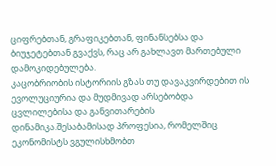ციფრებთან, გრაფიკებთან, ფინანსებსა და ბიუჯეტებთან გვაქვს, რაც არ გახლავთ მართებული დამოკიდებულება.
კაცობრიობის ისტორიის გზას თუ დავაკვირდებით ის ევოლუციურია და მუდმივად არსებობდა ცვლილებისა და განვითარების დინამიკა.შესაბამისად პროფესია, რომელშიც ეკონომისტს ვგულისხმობთ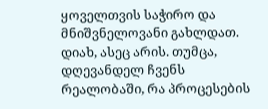ყოველთვის საჭირო და მნიშვნელოვანი გახლდათ. დიახ, ასეც არის. თუმცა, დღევანდელ ჩვენს რეალობაში, რა პროცესების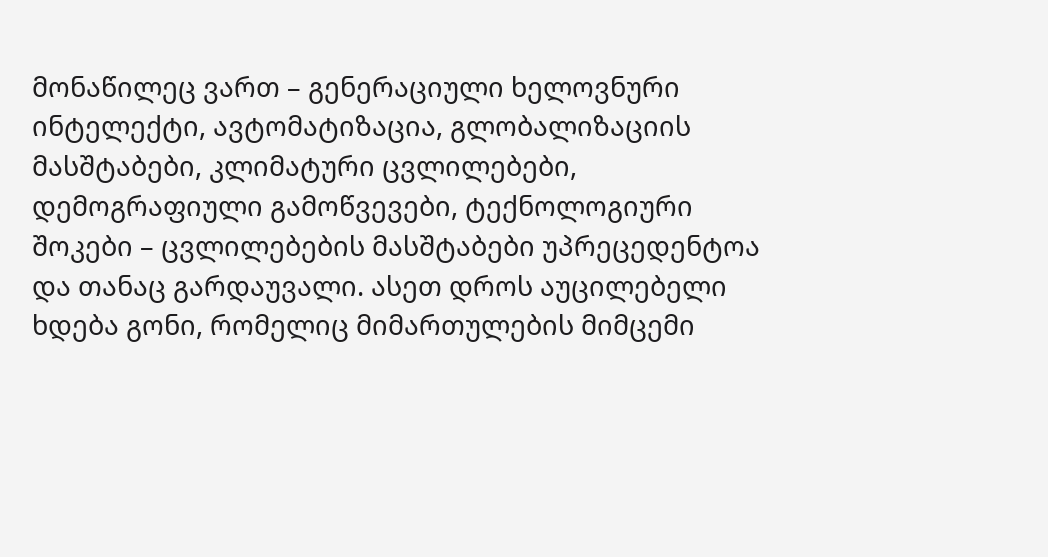მონაწილეც ვართ – გენერაციული ხელოვნური ინტელექტი, ავტომატიზაცია, გლობალიზაციის მასშტაბები, კლიმატური ცვლილებები, დემოგრაფიული გამოწვევები, ტექნოლოგიური შოკები – ცვლილებების მასშტაბები უპრეცედენტოა და თანაც გარდაუვალი. ასეთ დროს აუცილებელი ხდება გონი, რომელიც მიმართულების მიმცემი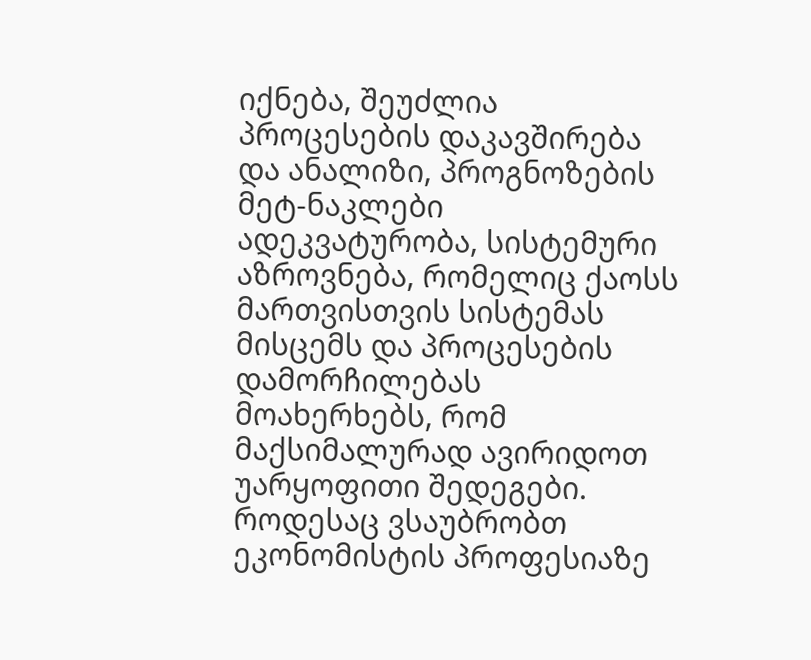იქნება, შეუძლია პროცესების დაკავშირება და ანალიზი, პროგნოზების მეტ-ნაკლები ადეკვატურობა, სისტემური აზროვნება, რომელიც ქაოსს მართვისთვის სისტემას მისცემს და პროცესების დამორჩილებას მოახერხებს, რომ მაქსიმალურად ავირიდოთ უარყოფითი შედეგები.
როდესაც ვსაუბრობთ ეკონომისტის პროფესიაზე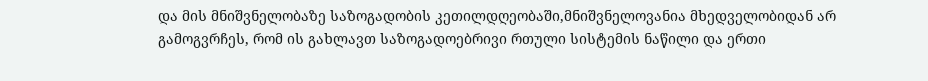და მის მნიშვნელობაზე საზოგადობის კეთილდღეობაში,მნიშვნელოვანია მხედველობიდან არ გამოგვრჩეს, რომ ის გახლავთ საზოგადოებრივი რთული სისტემის ნაწილი და ერთი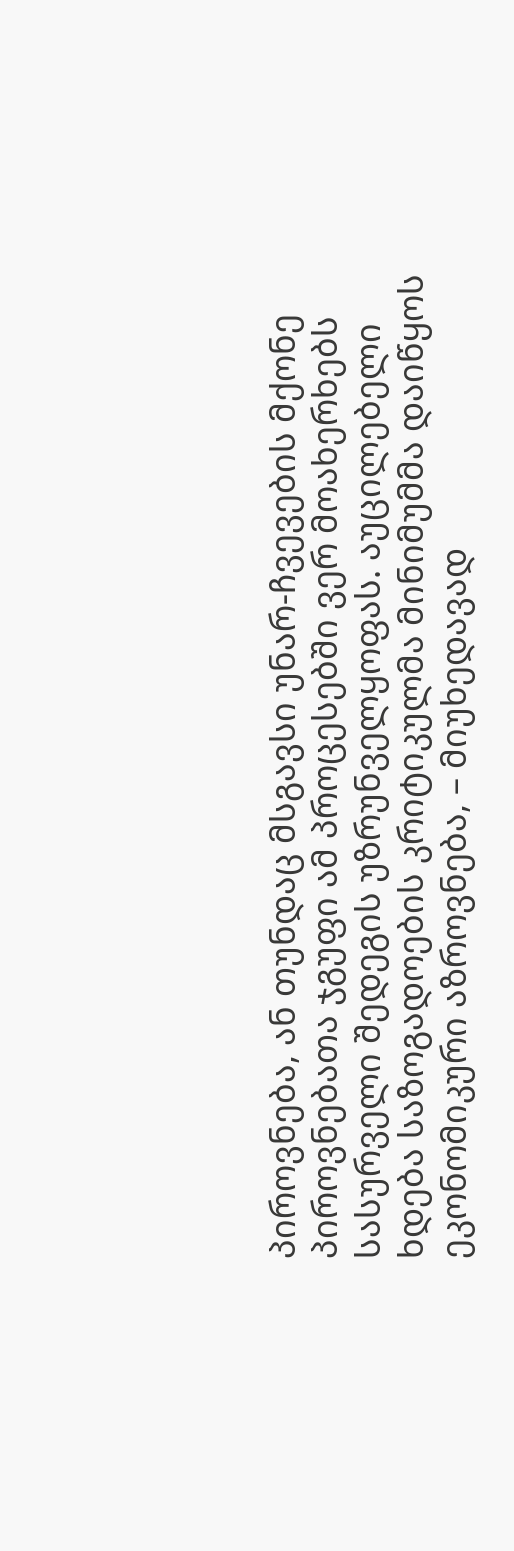პიროვნება, ან თუნდაც მსგავსი უნარ-ჩვევების მქონე პიროვნებათა ჯგუფი ამ პროცესებში ვერ მოახერხებს სასურველი შედეგის უზრუნველყოფას. აუცილებელი ხდება საზოგადოების კრიტიკულმა მინიმუმმა დაიწყოს ეკონომიკური აზროვნება, – მიუხედავად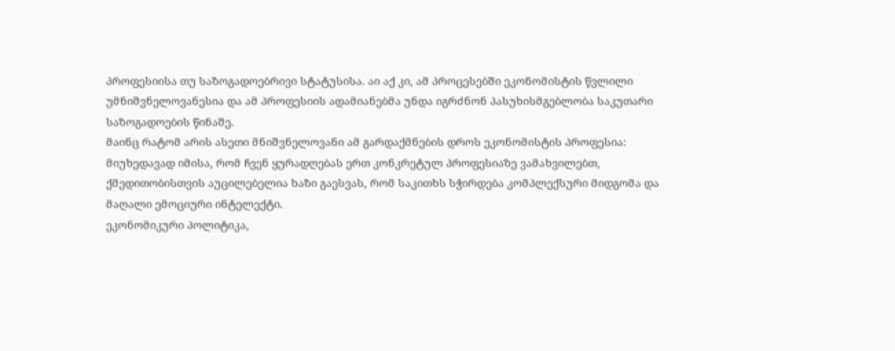პროფესიისა თუ საზოგადოებრივი სტატუსისა. აი აქ კი, ამ პროცესებში ეკონომისტის წვლილი უმნიშვნელოვანესია და ამ პროფესიის ადამიანებმა უნდა იგრძნონ პასუხისმგებლობა საკუთარი საზოგადოების წინაშე.
მაინც რატომ არის ასეთი მნიშვნელოვანი ამ გარდაქმნების დროს ეკონომისტის პროფესია:
მიუხედავად იმისა, რომ ჩვენ ყურადღებას ერთ კონკრეტულ პროფესიაზე ვამახვილებთ, ქმედითობისთვის აუცილებელია ხაზი გაესვას, რომ საკითხს სჭირდება კომპლექსური მიდგომა და მაღალი ემოციური ინტელექტი.
ეკონომიკური პოლიტიკა,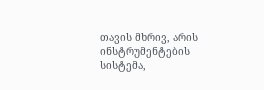თავის მხრივ, არის ინსტრუმენტების სისტემა,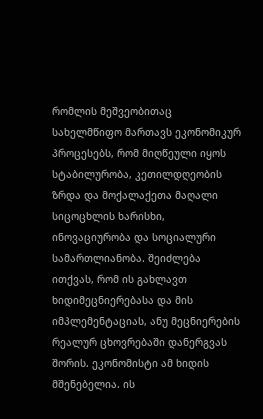რომლის მეშვეობითაც სახელმწიფო მართავს ეკონომიკურ პროცესებს, რომ მიღწეული იყოს სტაბილურობა, კეთილდღეობის ზრდა და მოქალაქეთა მაღალი სიცოცხლის ხარისხი, ინოვაციურობა და სოციალური სამართლიანობა. შეიძლება ითქვას, რომ ის გახლავთ ხიდიმეცნიერებასა და მის იმპლემენტაციას, ანუ მეცნიერების რეალურ ცხოვრებაში დანერგვას შორის. ეკონომისტი ამ ხიდის მშენებელია. ის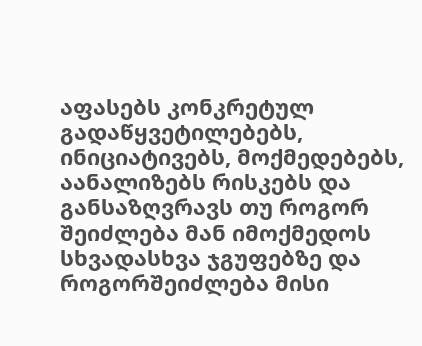აფასებს კონკრეტულ გადაწყვეტილებებს, ინიციატივებს, მოქმედებებს, აანალიზებს რისკებს და განსაზღვრავს თუ როგორ შეიძლება მან იმოქმედოს სხვადასხვა ჯგუფებზე და როგორშეიძლება მისი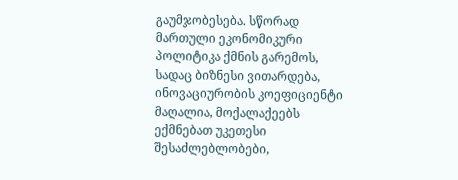გაუმჯობესება. სწორად მართული ეკონომიკური პოლიტიკა ქმნის გარემოს, სადაც ბიზნესი ვითარდება, ინოვაციურობის კოეფიციენტი მაღალია, მოქალაქეებს ექმნებათ უკეთესი შესაძლებლობები,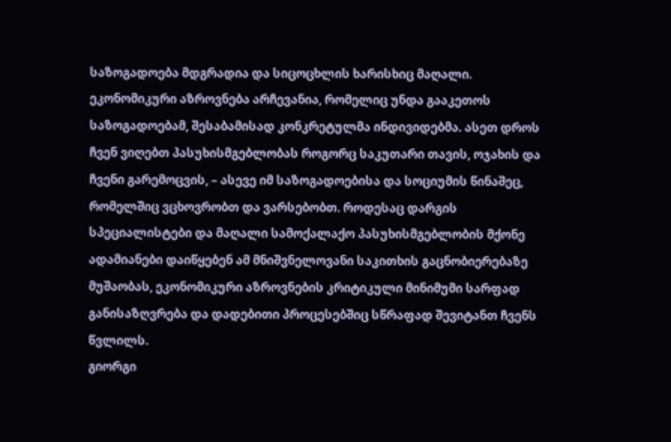საზოგადოება მდგრადია და სიცოცხლის ხარისხიც მაღალი.
ეკონომიკური აზროვნება არჩევანია, რომელიც უნდა გააკეთოს საზოგადოებამ, შესაბამისად კონკრეტულმა ინდივიდებმა. ასეთ დროს ჩვენ ვიღებთ პასუხისმგებლობას როგორც საკუთარი თავის, ოჯახის და ჩვენი გარემოცვის, – ასევე იმ საზოგადოებისა და სოციუმის წინაშეც, რომელშიც ვცხოვრობთ და ვარსებობთ. როდესაც დარგის სპეციალისტები და მაღალი სამოქალაქო პასუხისმგებლობის მქონე ადამიანები დაიწყებენ ამ მნიშვნელოვანი საკითხის გაცნობიერებაზე მუშაობას, ეკონომიკური აზროვნების კრიტიკული მინიმუმი სარფად განისაზღვრება და დადებითი პროცესებშიც სწრაფად შევიტანთ ჩვენს წვლილს.
გიორგი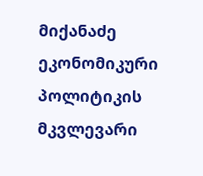მიქანაძე
ეკონომიკური პოლიტიკის მკვლევარი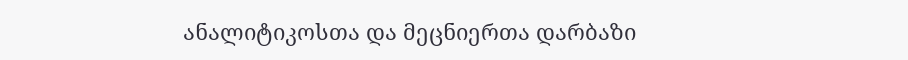ანალიტიკოსთა და მეცნიერთა დარბაზი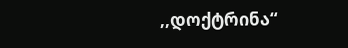,,დოქტრინა“